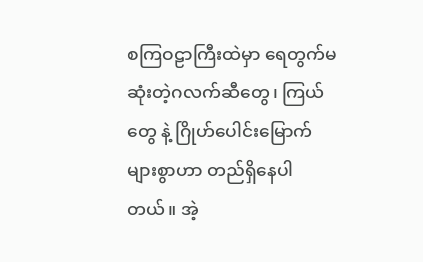စကြဝဠာကြီးထဲမှာ ရေတွက်မဆုံးတဲ့ဂလက်ဆီတွေ၊ ကြယ်တွေ နဲ့ ဂြိုဟ်ပေါင်းမြောက်များစွာဟာ တည်ရှိနေပါတယ်။ အဲ့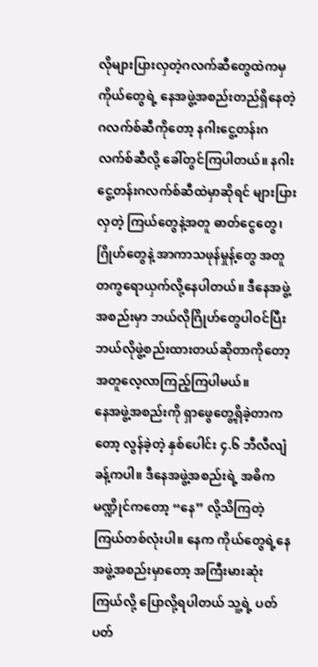လိုများပြားလှတဲ့ဂလက်ဆီတွေထဲကမှ ကိုယ်တွေရဲ့ နေအဖွဲ့အစည်းတည်ရှိနေတဲ့ ဂလက်စ်ဆီကိုတော့ နဂါးငွေ့တန်းဂလက်စ်ဆီလို့ ခေါ်တွင်ကြပါတယ်။ နဂါးငွေ့တန်းဂလက်စ်ဆီထဲမှာဆိုရင် များပြားလှတဲ့ ကြယ်တွေနဲ့အတူ ဓာတ်ငွေတွေ၊ ဂြိုဟ်တွေနဲ့ အာကာသဖုန်မှုန့်တွေ အတူတကွရောယှက်လို့နေပါတယ်။ ဒီနေအဖွဲ့အစည်းမှာ ဘယ်လိုဂြိုဟ်တွေပါဝင်ပြီး ဘယ်လိုဖွဲ့စည်းထားတယ်ဆိုတာကိုတော့ အတူလေ့လာကြည့်ကြပါမယ်။
နေအဖွဲ့အစည်းကို ရှာဖွေတွေ့ရှိခဲ့တာကတော့ လွန်ခဲ့တဲ့ နှစ်ပေါင်း ၄.၆ ဘီလီလျံခန့်ကပါ။ ဒီနေအဖွဲ့အစည်းရဲ့ အဓိကမဏ္ဍိုင်ကတော့ “နေ” လို့သိကြတဲ့ ကြယ်တစ်လုံးပါ။ နေက ကိုယ်တွေရဲ့နေအဖွဲ့အစည်းမှာတော့ အကြီးမားဆုံးကြယ်လို့ ပြောလို့ရပါတယ် သူ့ရဲ့ ပတ်ပတ်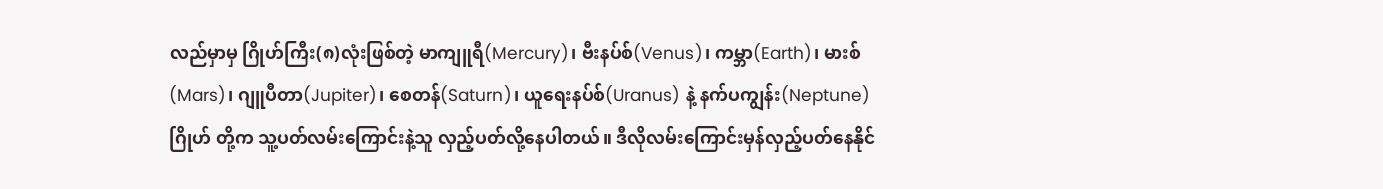လည်မှာမှ ဂြိုဟ်ကြီး(၈)လုံးဖြစ်တဲ့ မာကျူရီ(Mercury)၊ ဗီးနပ်စ်(Venus)၊ ကမ္ဘာ(Earth)၊ မားစ်(Mars)၊ ဂျူပီတာ(Jupiter)၊ စေတန်(Saturn)၊ ယူရေးနပ်စ်(Uranus) နဲ့ နက်ပကျွန်း(Neptune)ဂြိုဟ် တို့က သူ့ပတ်လမ်းကြောင်းနဲ့သူ လှည့်ပတ်လို့နေပါတယ်။ ဒီလိုလမ်းကြောင်းမှန်လှည့်ပတ်နေနိုင်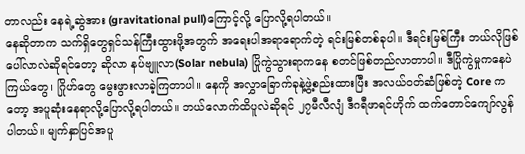တာလည်း နေရဲ့ဆွဲအား (gravitational pull)ကြောင့်လို့ ပြောလို့ရပါတယ်။
နေဆိုတာက သက်ရှိတွေရှင်သန်ကြီးထွားဖို့အတွက် အရေးပါအရာရောက်တဲ့ ရင်းမြစ်တစ်ခုပါ။ ဒီရင်းမြစ်ကြီး ဘယ်လိုဖြစ်ပေါ်လာလဲဆိုရင်တော့ ဆိုလာ နပ်ဗျူလာ(Solar nebula) ပြိုကွဲသွားရာကနေ စတင်ဖြစ်တည်လာတာပါ။ ဒီပြိုကွဲမှုကနေပဲ ကြယ်တွေ၊ ဂြိုဟ်တွေ မွေးဖွားလာခဲ့ကြတာပါ။ နေကို အလွှာခြောက်ခုနဲ့ဖွဲ့စည်းထားပြီး အလယ်ဝတ်ဆံဖြစ်တဲ့ Core ကတော့ အပူဆုံးနေရာလို့ပြောလို့ရပါတယ်။ ဘယ်လောက်ထိပူလဲဆိုရင် ၂၇မီလီလျံ ဒီဂရီဖာရင်ဟိုက် ထက်တောင်ကျော်လွန်ပါတယ်။ မျက်နှာပြင်အပူ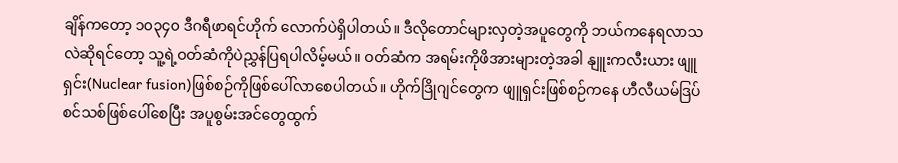ချိန်ကတော့ ၁၀၃၄၀ ဒီဂရီဖာရင်ဟိုက် လောက်ပဲရှိပါတယ်။ ဒီလိုတောင်များလှတဲ့အပူတွေကို ဘယ်ကနေရလာသလဲဆိုရင်တော့ သူ့ရဲ့ဝတ်ဆံကိုပဲညွှန်ပြရပါလိမ့်မယ်။ ဝတ်ဆံက အရမ်းကိုဖိအားများတဲ့အခါ နျူးကလီးယား ဖျူရှင်း(Nuclear fusion)ဖြစ်စဉ်ကိုဖြစ်ပေါ်လာစေပါတယ်။ ဟိုက်ဒြိုဂျင်တွေက ဖျူရှင်းဖြစ်စဉ်ကနေ ဟီလီယမ်ဒြပ်စင်သစ်ဖြစ်ပေါ်စေပြီး အပူစွမ်းအင်တွေထွက်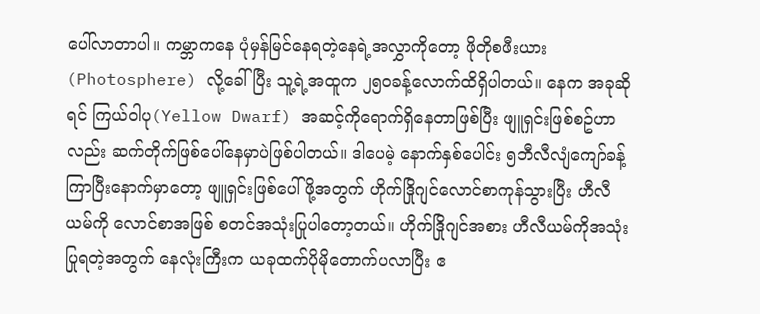ပေါ်လာတာပါ။ ကမ္ဘာကနေ ပုံမှန်မြင်နေရတဲ့နေရဲ့အလွှာကိုတော့ ဖိုတိုစဖီးယား(Photosphere) လို့ခေါ်ပြီး သူ့ရဲ့အထူက ၂၅၀ခန့်လောက်ထိရှိပါတယ်။ နေက အခုဆိုရင် ကြယ်ဝါပု(Yellow Dwarf) အဆင့်ကိုရောက်ရှိနေတာဖြစ်ပြီး ဖျူရှင်းဖြစ်စဥ်ဟာလည်း ဆက်တိုက်ဖြစ်ပေါ်နေမှာပဲဖြစ်ပါတယ်။ ဒါပေမဲ့ နောက်နှစ်ပေါင်း ၅ဘီလီလျံကျော်ခန့်ကြာပြီးနောက်မှာတော့ ဖျူရှင်းဖြစ်ပေါ်ဖို့အတွက် ဟိုက်ဒြိုဂျင်လောင်စာကုန်သွားပြီး ဟီလီယမ်ကို လောင်စာအဖြစ် စတင်အသုံးပြုပါတော့တယ်။ ဟိုက်ဒြိုဂျင်အစား ဟီလီယမ်ကိုအသုံးပြုရတဲ့အတွက် နေလုံးကြီးက ယခုထက်ပိုမိုတောက်ပလာပြီး ဧ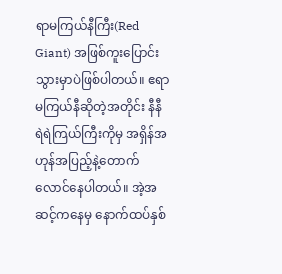ရာမကြယ်နီကြီး(Red Giant) အဖြစ်ကူးပြောင်းသွားမှာပဲဖြစ်ပါတယ်။ ဧရာမကြယ်နီဆိုတဲ့အတိုင်း နီနီရဲရဲကြယ်ကြီးကိုမှ အရှိန်အဟုန်အပြည့်နဲ့တောက်လောင်နေပါတယ်။ အဲ့အဆင့်ကနေမှ နောက်ထပ်နှစ်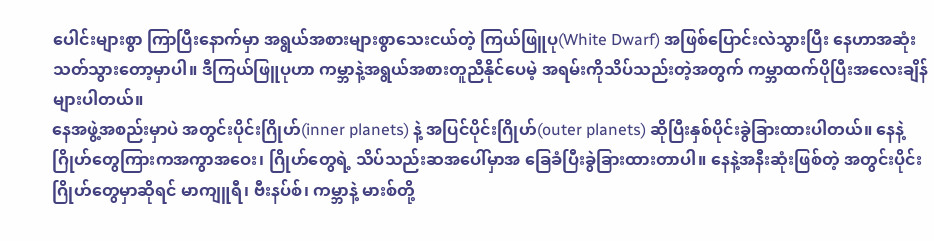ပေါင်းများစွာ ကြာပြီးနောက်မှာ အရွယ်အစားများစွာသေးငယ်တဲ့ ကြယ်ဖြူပု(White Dwarf) အဖြစ်ပြောင်းလဲသွားပြီး နေဟာအဆုံးသတ်သွားတော့မှာပါ။ ဒီကြယ်ဖြူပုဟာ ကမ္ဘာနဲ့အရွယ်အစားတူညီနိုင်ပေမဲ့ အရမ်းကိုသိပ်သည်းတဲ့အတွက် ကမ္ဘာထက်ပိုပြီးအလေးချိန်များပါတယ်။
နေအဖွဲ့အစည်းမှာပဲ အတွင်းပိုင်းဂြိုဟ်(inner planets) နဲ့ အပြင်ပိုင်းဂြိုဟ်(outer planets) ဆိုပြီးနှစ်ပိုင်းခွဲခြားထားပါတယ်။ နေနဲ့ဂြိုဟ်တွေကြားကအကွာအဝေး၊ ဂြိုဟ်တွေရဲ့ သိပ်သည်းဆအပေါ်မှာအ ခြေခံပြီးခွဲခြားထားတာပါ။ နေနဲ့အနီးဆုံးဖြစ်တဲ့ အတွင်းပိုင်းဂြိုဟ်တွေမှာဆိုရင် မာကျူရီ၊ ဗီးနပ်စ်၊ ကမ္ဘာနဲ့ မားစ်တို့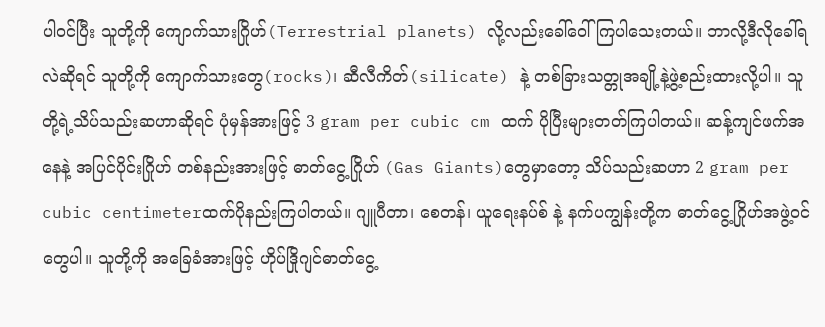ပါဝင်ပြီး သူတို့ကို ကျောက်သားဂြိုဟ်(Terrestrial planets) လို့လည်းခေါ်ဝေါ်ကြပါသေးတယ်။ ဘာလို့ဒီလိုခေါ်ရလဲဆိုရင် သူတို့ကို ကျောက်သားတွေ(rocks)၊ ဆီလီကိတ်(silicate) နဲ့ တစ်ခြားသတ္တုအချို့နဲ့ဖွဲ့စည်းထားလို့ပါ။ သူတို့ရဲ့သိပ်သည်းဆဟာဆိုရင် ပုံမှန်အားဖြင့် 3 gram per cubic cm ထက် ပိုပြီးများတတ်ကြပါတယ်။ ဆန့်ကျင်ဖက်အနေနဲ့ အပြင်ပိုင်းဂြိုဟ် တစ်နည်းအားဖြင့် ဓာတ်ငွေ့ဂြိုဟ် (Gas Giants)တွေမှာတော့ သိပ်သည်းဆဟာ 2 gram per cubic centimeterထက်ပိုနည်းကြပါတယ်။ ဂျူပီတာ၊ စေတန်၊ ယူရေးနပ်စ် နဲ့ နက်ပကျွန်းတို့က ဓာတ်ငွေ့ဂြိုဟ်အဖွဲ့ဝင်တွေပါ။ သူတို့ကို အခြေခံအားဖြင့် ဟိုပ်ဒြိုဂျင်ဓာတ်ငွေ့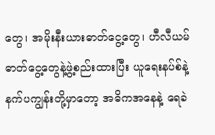တွေ၊ အမိုးနီးယားဓာတ်ငွေ့တွေ၊ ဟီလီယမ်ဓာတ်ငွေ့တွေနဲ့ဖွဲ့စည်းထားပြီး ယူရေးနပ်စ်နဲ့ နက်ပကျွန်းတို့မှာတော့ အဓိကအနေနဲ့ ရေခဲ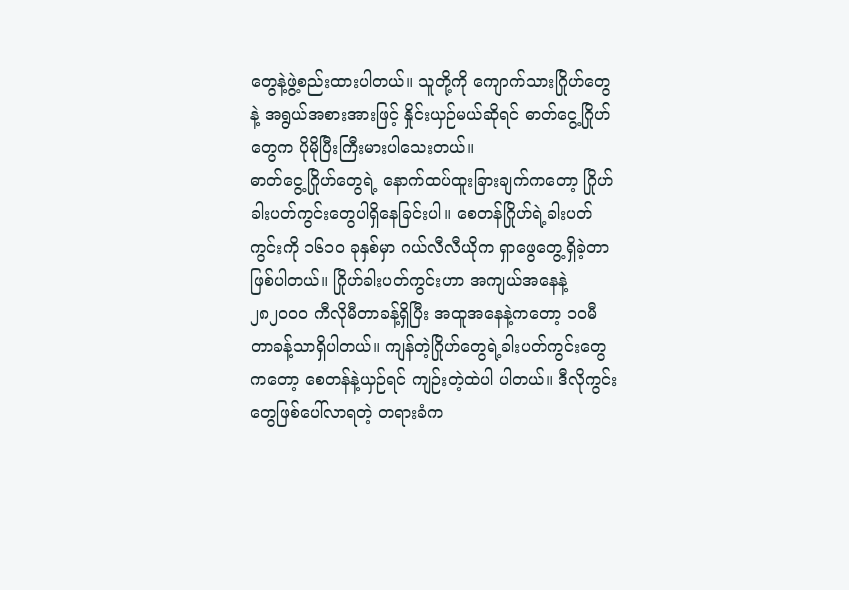တွေနဲ့ဖွဲ့စည်းထားပါတယ်။ သူတို့ကို ကျောက်သားဂြိုဟ်တွေနဲ့ အရွယ်အစားအားဖြင့် နှိုင်းယှဉ်မယ်ဆိုရင် ဓာတ်ငွေ့ဂြိုဟ်တွေက ပိုမိုပြီးကြီးမားပါသေးတယ်။
ဓာတ်ငွေ့ဂြိုဟ်တွေရဲ့ နောက်ထပ်ထူးခြားချက်ကတော့ ဂြိုဟ်ခါးပတ်ကွင်းတွေပါရှိနေခြင်းပါ။ စေတန်ဂြိုဟ်ရဲ့ခါးပတ်ကွင်းကို ၁၆၁၀ ခုနှစ်မှာ ဂယ်လီလီယိုက ရှာဖွေတွေ့ရှိခဲ့တာဖြစ်ပါတယ်။ ဂြိုဟ်ခါးပတ်ကွင်းဟာ အကျယ်အနေနဲ့ ၂၈၂၀၀၀ ကီလိုမီတာခန့်ရှိပြီး အထူအနေနဲ့ကတော့ ၁၀မီတာခန့်သာရှိပါတယ်။ ကျန်တဲ့ဂြိုဟ်တွေရဲ့ခါးပတ်ကွင်းတွေကတော့ စေတန်နဲ့ယှဉ်ရင် ကျဉ်းတဲ့ထဲပါ ပါတယ်။ ဒီလိုကွင်းတွေဖြစ်ပေါ်လာရတဲ့ တရားခံက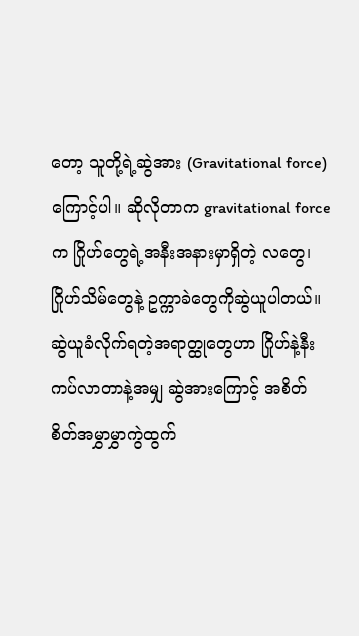တော့ သူတို့ရဲ့ဆွဲအား (Gravitational force) ကြောင့်ပါ။ ဆိုလိုတာက gravitational force က ဂြိုဟ်တွေရဲ့အနီးအနားမှာရှိတဲ့ လတွေ၊ ဂြိုဟ်သိမ်တွေနဲ့ ဥက္ကာခဲတွေကိုဆွဲယူပါတယ်။ ဆွဲယူခံလိုက်ရတဲ့အရာတ္ထုတွေဟာ ဂြိုဟ်နဲ့နီးကပ်လာတာနဲ့အမျှ ဆွဲအားကြောင့် အစိတ်စိတ်အမွှာမွှာကွဲထွက်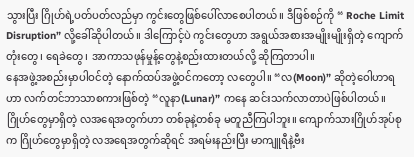သွားပြီး ဂြိုဟ်ရဲ့ပတ်ပတ်လည်မှာ ကွင်းတွေဖြစ်ပေါ်လာစေပါတယ်။ ဒီဖြစ်စဉ်ကို “ Roche Limit Disruption” လို့ခေါ်ဆိုပါတယ်။ ဒါကြောင့်ပဲ ကွင်းတွေဟာ အရွယ်အစားအမျိုးမျိုးရှိတဲ့ ကျောက်တုံးတွေ၊ ရေခဲတွေ၊ အာကာသဖုန်မှုန့်တွေနဲ့စည်းထားတယ်လို့ ဆိုကြတာပါ။
နေအဖွဲ့အစည်းမှာပါဝင်တဲ့ နောက်ထပ်အဖွဲ့ဝင်ကတော့ လတွေပါ။ “လ(Moon)” ဆိုတဲ့ဝေါဟာရဟာ လက်တင်ဘာသာစကားဖြစ်တဲ့ “လူနာ(Lunar)” ကနေ ဆင်းသက်လာတာပဲဖြစ်ပါတယ်။ ဂြိုဟ်တွေမှာရှိတဲ့ လအရေအတွက်ဟာ တစ်ခုနဲ့တစ်ခု မတူညီကြပါဘူး။ ကျောက်သားဂြိုဟ်အုပ်စုက ဂြိုဟ်တွေမှာရှိတဲ့ လအရေအတွက်ဆိုရင် အရမ်းနည်းပြီး မာကျူရီနဲ့ဗီး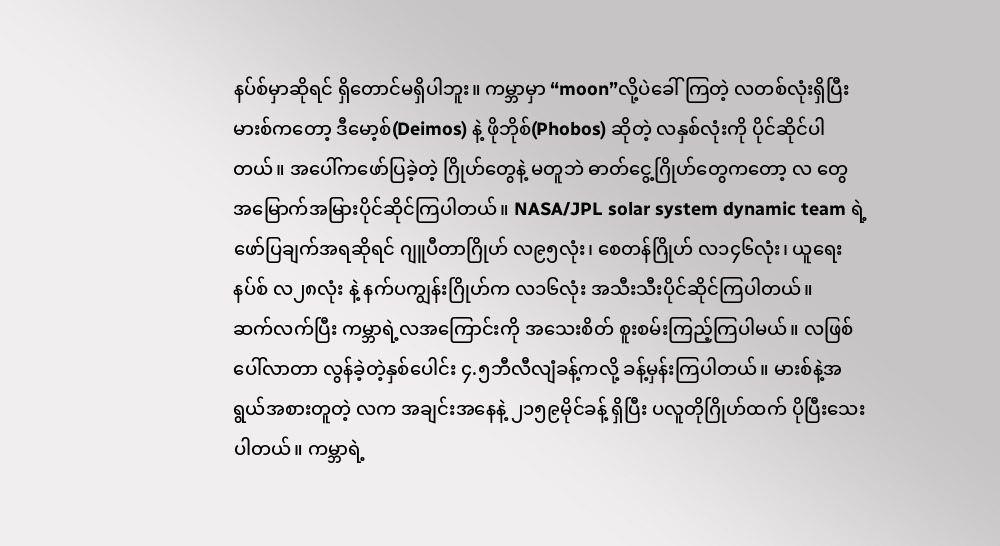နပ်စ်မှာဆိုရင် ရှိတောင်မရှိပါဘူး။ ကမ္ဘာမှာ “moon”လို့ပဲခေါ်ကြတဲ့ လတစ်လုံးရှိပြီး မားစ်ကတော့ ဒီမော့စ်(Deimos) နဲ့ ဖိုဘိုစ်(Phobos) ဆိုတဲ့ လနှစ်လုံးကို ပိုင်ဆိုင်ပါတယ်။ အပေါ်ကဖော်ပြခဲ့တဲ့ ဂြိုဟ်တွေနဲ့ မတူဘဲ ဓာတ်ငွေ့ဂြိုဟ်တွေကတော့ လ တွေ အမြောက်အမြားပိုင်ဆိုင်ကြပါတယ်။ NASA/JPL solar system dynamic team ရဲ့ ဖော်ပြချက်အရဆိုရင် ဂျူပီတာဂြိုဟ် လ၉၅လုံး၊ စေတန်ဂြိုဟ် လ၁၄၆လုံး၊ ယူရေးနပ်စ် လ၂၈လုံး နဲ့ နက်ပကျွန်းဂြိုဟ်က လ၁၆လုံး အသီးသီးပိုင်ဆိုင်ကြပါတယ်။
ဆက်လက်ပြီး ကမ္ဘာရဲ့လအကြောင်းကို အသေးစိတ် စူးစမ်းကြည့်ကြပါမယ်။ လဖြစ်ပေါ်လာတာ လွန်ခဲ့တဲ့နှစ်ပေါင်း ၄.၅ဘီလီလျံခန့်ကလို့ ခန့်မှန်းကြပါတယ်။ မားစ်နဲ့အရွယ်အစားတူတဲ့ လက အချင်းအနေနဲ့ ၂၁၅၉မိုင်ခန့် ရှိပြီး ပလူတိုဂြိုဟ်ထက် ပိုပြီးသေးပါတယ်။ ကမ္ဘာရဲ့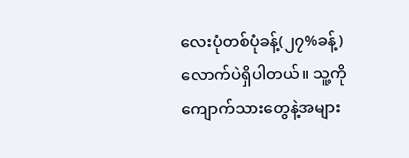လေးပုံတစ်ပုံခန့်(၂၇%ခန့်)လောက်ပဲရှိပါတယ်။ သူ့ကို ကျောက်သားတွေနဲ့အများ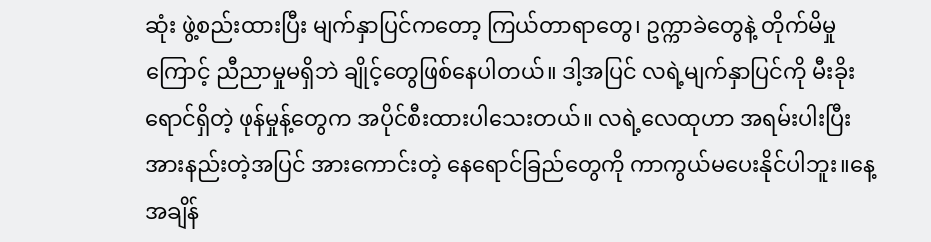ဆုံး ဖွဲ့စည်းထားပြီး မျက်နှာပြင်ကတော့ ကြယ်တာရာတွေ၊ ဥက္ကာခဲတွေနဲ့ တိုက်မိမှုကြောင့် ညီညာမှုမရှိဘဲ ချိုင့်တွေဖြစ်နေပါတယ်။ ဒါ့အပြင် လရဲ့မျက်နှာပြင်ကို မီးခိုးရောင်ရှိတဲ့ ဖုန်မှုန့်တွေက အပိုင်စီးထားပါသေးတယ်။ လရဲ့လေထုဟာ အရမ်းပါးပြီးအားနည်းတဲ့အပြင် အားကောင်းတဲ့ နေရောင်ခြည်တွေကို ကာကွယ်မပေးနိုင်ပါဘူး။နေ့အချိန်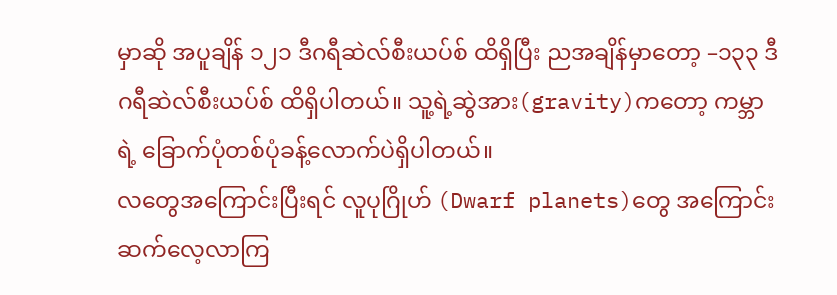မှာဆို အပူချိန် ၁၂၁ ဒီဂရီဆဲလ်စီးယပ်စ် ထိရှိပြီး ညအချိန်မှာတော့ –၁၃၃ ဒီဂရီဆဲလ်စီးယပ်စ် ထိရှိပါတယ်။ သူ့ရဲ့ဆွဲအား(gravity)ကတော့ ကမ္ဘာရဲ့ ခြောက်ပုံတစ်ပုံခန့်လောက်ပဲရှိပါတယ်။
လတွေအကြောင်းပြီးရင် လူပုဂြိုဟ် (Dwarf planets)တွေ အကြောင်းဆက်လေ့လာကြ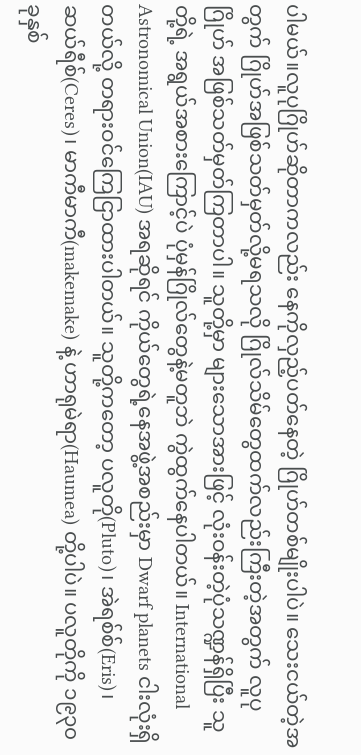ပါမယ်။လူပုဂြိုဟ်ဆိုတာကလည်း နေကိုလှည့်ပတ်နေတဲ့ ဂြိုဟ်တစ်မျိုးပါပဲ။ သေးငယ်တဲ့အတွက် ဂြိုဟ်အဖြစ်သတ်မှတ်လို့မရသလို ဂြိုလ်သိမ်တွေထက်လည်းကြီးတဲ့အတွက် လူပုဂြိုဟ် အဖြစ်သတ်မှတ်ကြတာပါ။ သူတို့မှာ များသောအားဖြင့် လုံးဝန်းတဲ့ပုံသဏ္ဍန်ရှိပြီး သူတို့ရဲ့ အရွယ်အစားကြောင့်ပဲ ပုံမှန်ဂြိုလ်တွေနဲ့မတူဘဲ ကွဲထွက်နေပါတယ်။ International Astronomical Union(IAU) အရဆိုရင် ကိုယ်တွေရဲ့နေအဖွဲ့အစည်းမှာ Dwarf planets ငါးလုံးရှိတယ်လို့ တရားဝင်ကြေငြာထားပါတယ်။ သူတို့ကတော့ ပလူတို(Pluto)၊ အဲရစ်စ်(Eris)၊ ဆယ်ရီစ်(Ceres)၊ မာကီမာကီ(makemake) နဲ့ ဟာရုမဲရာ(Haumea) တို့ပါပဲ။ ပလူတိုကို ၁၉၃၀ခုနှစ်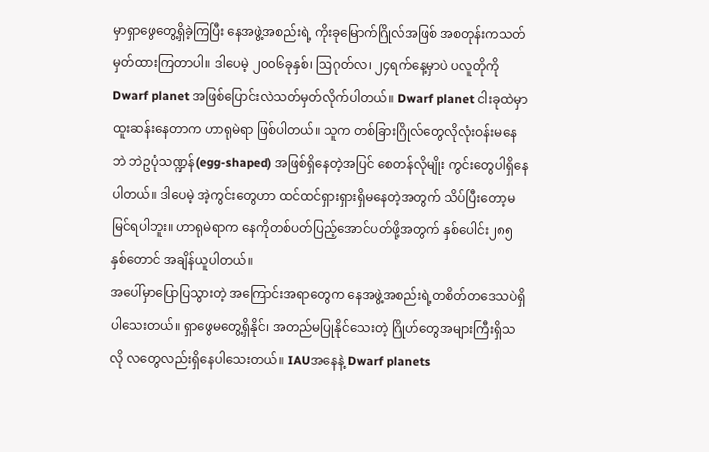မှာရှာဖွေတွေ့ရှိခဲ့ကြပြီး နေအဖွဲ့အစည်းရဲ့ ကိုးခုမြောက်ဂြိုလ်အဖြစ် အစတုန်းကသတ်မှတ်ထားကြတာပါ။ ဒါပေမဲ့ ၂၀၀၆ခုနှစ်၊ ဩဂုတ်လ၊ ၂၄ရက်နေ့မှာပဲ ပလူတိုကို Dwarf planet အဖြစ်ပြောင်းလဲသတ်မှတ်လိုက်ပါတယ်။ Dwarf planet ငါးခုထဲမှာ ထူးဆန်းနေတာက ဟာရုမဲရာ ဖြစ်ပါတယ်။ သူက တစ်ခြားဂြိုလ်တွေလိုလုံးဝန်းမနေဘဲ ဘဲဥပုံသဏ္ဍန်(egg-shaped) အဖြစ်ရှိနေတဲ့အပြင် စေတန်လိုမျိုး ကွင်းတွေပါရှိနေပါတယ်။ ဒါပေမဲ့ အဲ့ကွင်းတွေဟာ ထင်ထင်ရှားရှားရှိမနေတဲ့အတွက် သိပ်ပြီးတော့မမြင်ရပါဘူး။ ဟာရုမဲရာက နေကိုတစ်ပတ်ပြည့်အောင်ပတ်ဖို့အတွက် နှစ်ပေါင်း၂၈၅နှစ်တောင် အချိန်ယူပါတယ်။
အပေါ်မှာပြောပြသွားတဲ့ အကြောင်းအရာတွေက နေအဖွဲ့အစည်းရဲ့တစိတ်တဒေသပဲရှိပါသေးတယ်။ ရှာဖွေမတွေ့ရှိနိုင်၊ အတည်မပြုနိုင်သေးတဲ့ ဂြိုဟ်တွေအများကြီးရှိသလို လတွေလည်းရှိနေပါသေးတယ်။ IAUအနေနဲ့ Dwarf planets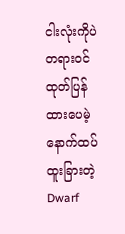ငါးလုံးကိုပဲ တရားဝင်ထုတ်ပြန်ထားပေမဲ့ နောက်ထပ်ထူးခြားတဲ့ Dwarf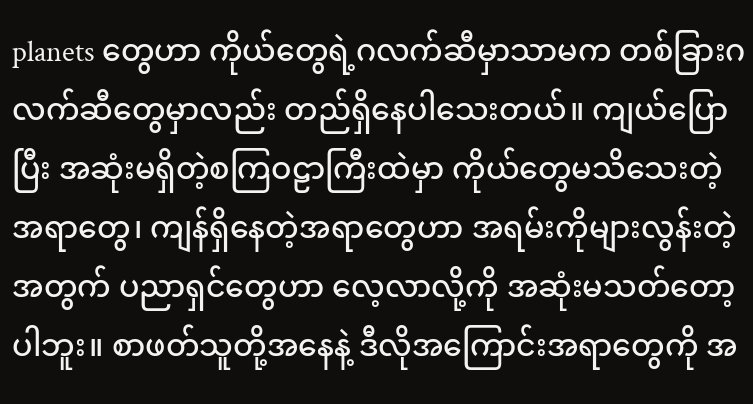planets တွေဟာ ကိုယ်တွေရဲ့ဂလက်ဆီမှာသာမက တစ်ခြားဂလက်ဆီတွေမှာလည်း တည်ရှိနေပါသေးတယ်။ ကျယ်ပြောပြီး အဆုံးမရှိတဲ့စကြဝဠာကြီးထဲမှာ ကိုယ်တွေမသိသေးတဲ့ အရာတွေ၊ ကျန်ရှိနေတဲ့အရာတွေဟာ အရမ်းကိုများလွန်းတဲ့အတွက် ပညာရှင်တွေဟာ လေ့လာလို့ကို အဆုံးမသတ်တော့ပါဘူး။ စာဖတ်သူတို့အနေနဲ့ ဒီလိုအကြောင်းအရာတွေကို အ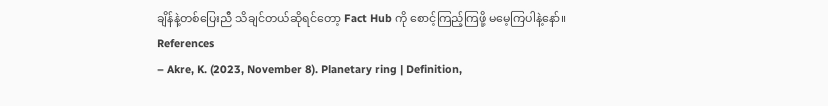ချိန်နဲ့တစ်ပြေးညီ သိချင်တယ်ဆိုရင်တော့ Fact Hub ကို စောင့်ကြည့်ကြဖို့ မမေ့ကြပါနဲ့နော်။
References
– Akre, K. (2023, November 8). Planetary ring | Definition,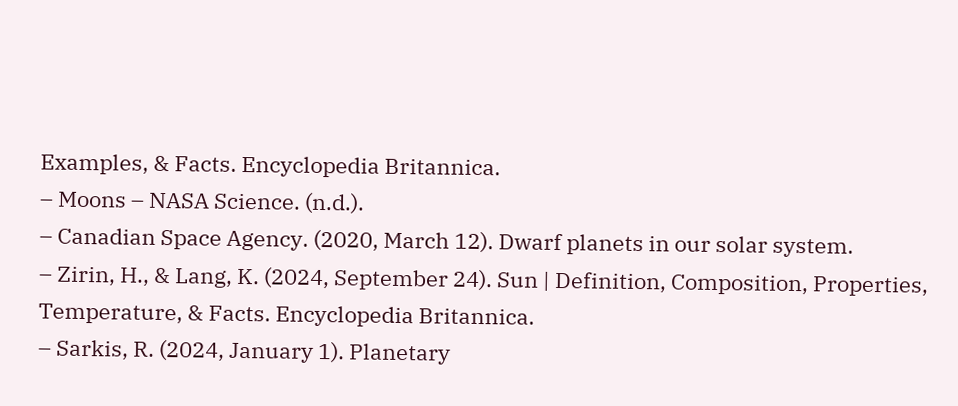Examples, & Facts. Encyclopedia Britannica.
– Moons – NASA Science. (n.d.).
– Canadian Space Agency. (2020, March 12). Dwarf planets in our solar system.
– Zirin, H., & Lang, K. (2024, September 24). Sun | Definition, Composition, Properties, Temperature, & Facts. Encyclopedia Britannica.
– Sarkis, R. (2024, January 1). Planetary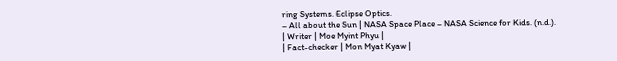ring Systems. Eclipse Optics.
– All about the Sun | NASA Space Place – NASA Science for Kids. (n.d.).
| Writer | Moe Myint Phyu |
| Fact-checker | Mon Myat Kyaw |